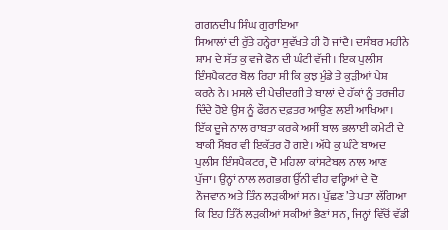ਗਗਨਦੀਪ ਸਿੰਘ ਗੁਰਾਇਆ
ਸਿਆਲਾਂ ਦੀ ਰੁੱਤੇ ਹਨ੍ਹੇਰਾ ਸੁਵੱਖਤੇ ਹੀ ਹੋ ਜਾਂਦੈ। ਦਸੰਬਰ ਮਹੀਨੇ ਸ਼ਾਮ ਦੇ ਸੱਤ ਕੁ ਵਜੇ ਫੋਨ ਦੀ ਘੰਟੀ ਵੱਜੀ। ਇਕ ਪੁਲੀਸ ਇੰਸਪੈਕਟਰ ਬੋਲ ਰਿਹਾ ਸੀ ਕਿ ਕੁਝ ਮੁੰਡੇ ਤੇ ਕੁੜੀਆਂ ਪੇਸ਼ ਕਰਨੇ ਨੇ। ਮਸਲੇ ਦੀ ਪੇਚੀਦਗੀ ਤੇ ਬਾਲਾਂ ਦੇ ਹੱਕਾਂ ਨੂੰ ਤਰਜੀਹ ਦਿੰਦੇ ਹੋਏ ਉਸ ਨੂੰ ਫੌਰਨ ਦਫ਼ਤਰ ਆਉਣ ਲਈ ਆਖਿਆ। ਇੱਕ ਦੂਜੇ ਨਾਲ ਰਾਬਤਾ ਕਰਕੇ ਅਸੀਂ ਬਾਲ ਭਲਾਈ ਕਮੇਟੀ ਦੇ ਬਾਕੀ ਮੈਂਬਰ ਵੀ ਇਕੱਤਰ ਹੋ ਗਏ। ਅੱਧੇ ਕੁ ਘੰਟੇ ਬਾਅਦ ਪੁਲੀਸ ਇੰਸਪੈਕਟਰ, ਦੋ ਮਹਿਲਾ ਕਾਂਸਟੇਬਲ ਨਾਲ ਆਣ ਪੁੱਜਾ। ਉਨ੍ਹਾਂ ਨਾਲ ਲਗਭਗ ਉੱਨੀ ਵੀਹ ਵਰ੍ਹਿਆਂ ਦੇ ਦੋ ਨੌਜਵਾਨ ਅਤੇ ਤਿੰਨ ਲੜਕੀਆਂ ਸਨ। ਪੁੱਛਣ ’ਤੇ ਪਤਾ ਲੱਗਿਆ ਕਿ ਇਹ ਤਿੰਨੋਂ ਲੜਕੀਆਂ ਸਕੀਆਂ ਭੈਣਾਂ ਸਨ, ਜਿਨ੍ਹਾਂ ਵਿੱਚੋਂ ਵੱਡੀ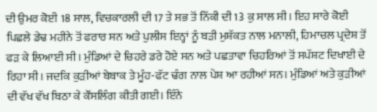ਦੀ ਉਮਰ ਕੋਈ 18 ਸਾਲ, ਵਿਚਕਾਰਲੀ ਦੀ 17 ਤੇ ਸਭ ਤੋਂ ਨਿੱਕੀ ਦੀ 13 ਕੁ ਸਾਲ ਸੀ। ਇਹ ਸਾਰੇ ਕੋਈ ਪਿਛਲੇ ਡੇਢ ਮਹੀਨੇ ਤੋਂ ਫਰਾਰ ਸਨ ਅਤੇ ਪੁਲੀਸ ਇਨ੍ਹਾਂ ਨੂੰ ਬੜੀ ਮੁਸ਼ੱਕਤ ਨਾਲ ਮਨਾਲੀ, ਹਿਮਾਚਲ ਪ੍ਰਦੇਸ਼ ਤੋਂ ਫੜ ਕੇ ਲਿਆਈ ਸੀ। ਮੁੰਡਿਆਂ ਦੇ ਚਿਹਰੇ ਡਰੇ ਹੋਏ ਸਨ ਅਤੇ ਪਛਤਾਵਾ ਚਿਹਰਿਆਂ ਤੋਂ ਸਪੱਸ਼ਟ ਦਿਖਾਈ ਦੇ ਰਿਹਾ ਸੀ। ਜਦਕਿ ਕੁੜੀਆਂ ਬੇਬਾਕ ਤੇ ਮੂੰਹ-ਫੱਟ ਢੰਗ ਨਾਲ ਪੇਸ਼ ਆ ਰਹੀਆਂ ਸਨ। ਮੁੰਡਿਆਂ ਅਤੇ ਕੁੜੀਆਂ ਦੀ ਵੱਖ ਵੱਖ ਬਿਠਾ ਕੇ ਕੌਂਸਲਿੰਗ ਕੀਤੀ ਗਈ। ਇੰਨੇ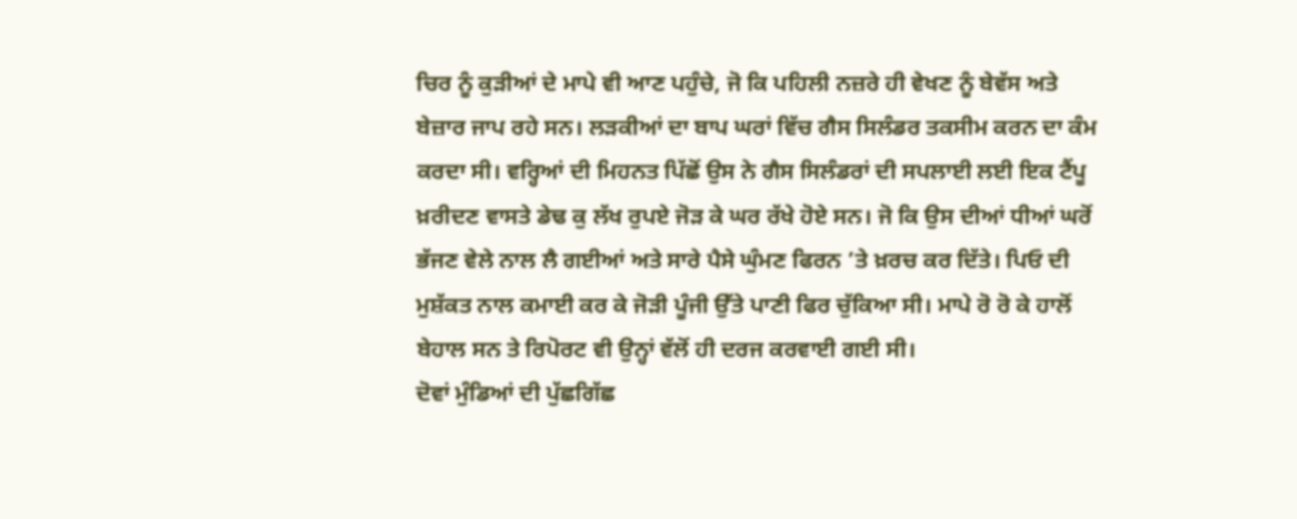ਚਿਰ ਨੂੰ ਕੁੜੀਆਂ ਦੇ ਮਾਪੇ ਵੀ ਆਣ ਪਹੁੰਚੇ, ਜੋ ਕਿ ਪਹਿਲੀ ਨਜ਼ਰੇ ਹੀ ਵੇਖਣ ਨੂੰ ਬੇਵੱਸ ਅਤੇ ਬੇਜ਼ਾਰ ਜਾਪ ਰਹੇ ਸਨ। ਲੜਕੀਆਂ ਦਾ ਬਾਪ ਘਰਾਂ ਵਿੱਚ ਗੈਸ ਸਿਲੰਡਰ ਤਕਸੀਮ ਕਰਨ ਦਾ ਕੰਮ ਕਰਦਾ ਸੀ। ਵਰ੍ਹਿਆਂ ਦੀ ਮਿਹਨਤ ਪਿੱਛੋਂ ਉਸ ਨੇ ਗੈਸ ਸਿਲੰਡਰਾਂ ਦੀ ਸਪਲਾਈ ਲਈ ਇਕ ਟੈਂਪੂ ਖ਼ਰੀਦਣ ਵਾਸਤੇ ਡੇਢ ਕੁ ਲੱਖ ਰੁਪਏ ਜੋੜ ਕੇ ਘਰ ਰੱਖੇ ਹੋਏ ਸਨ। ਜੋ ਕਿ ਉਸ ਦੀਆਂ ਧੀਆਂ ਘਰੋਂ ਭੱਜਣ ਵੇਲੇ ਨਾਲ ਲੈ ਗਈਆਂ ਅਤੇ ਸਾਰੇ ਪੈਸੇ ਘੁੰਮਣ ਫਿਰਨ ’ਤੇ ਖ਼ਰਚ ਕਰ ਦਿੱਤੇ। ਪਿਓ ਦੀ ਮੁਸ਼ੱਕਤ ਨਾਲ ਕਮਾਈ ਕਰ ਕੇ ਜੋੜੀ ਪੂੰਜੀ ਉੱਤੇ ਪਾਣੀ ਫਿਰ ਚੁੱਕਿਆ ਸੀ। ਮਾਪੇ ਰੋ ਰੋ ਕੇ ਹਾਲੋਂ ਬੇਹਾਲ ਸਨ ਤੇ ਰਿਪੋਰਟ ਵੀ ਉਨ੍ਹਾਂ ਵੱਲੋਂ ਹੀ ਦਰਜ ਕਰਵਾਈ ਗਈ ਸੀ।
ਦੋਵਾਂ ਮੁੰਡਿਆਂ ਦੀ ਪੁੱਛਗਿੱਛ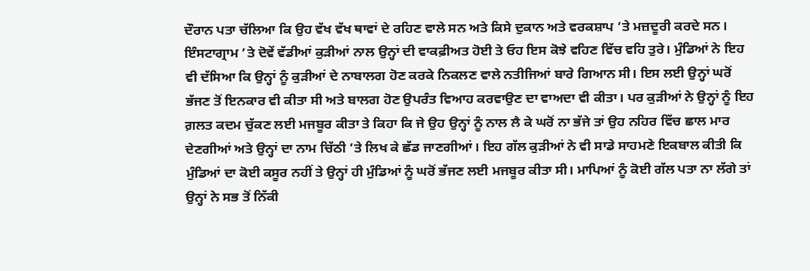ਦੌਰਾਨ ਪਤਾ ਚੱਲਿਆ ਕਿ ਉਹ ਵੱਖ ਵੱਖ ਥਾਵਾਂ ਦੇ ਰਹਿਣ ਵਾਲੇ ਸਨ ਅਤੇ ਕਿਸੇ ਦੁਕਾਨ ਅਤੇ ਵਰਕਸ਼ਾਪ ’ਤੇ ਮਜ਼ਦੂਰੀ ਕਰਦੇ ਸਨ। ਇੰਸਟਾਗ੍ਰਾਮ ’ਤੇ ਦੋਵੇਂ ਵੱਡੀਆਂ ਕੁੜੀਆਂ ਨਾਲ ਉਨ੍ਹਾਂ ਦੀ ਵਾਕਫ਼ੀਅਤ ਹੋਈ ਤੇ ਓਹ ਇਸ ਕੋਝੇ ਵਹਿਣ ਵਿੱਚ ਵਹਿ ਤੁਰੇ। ਮੁੰਡਿਆਂ ਨੇ ਇਹ ਵੀ ਦੱਸਿਆ ਕਿ ਉਨ੍ਹਾਂ ਨੂੰ ਕੁੜੀਆਂ ਦੇ ਨਾਬਾਲਗ ਹੋਣ ਕਰਕੇ ਨਿਕਲਣ ਵਾਲੇ ਨਤੀਜਿਆਂ ਬਾਰੇ ਗਿਆਨ ਸੀ। ਇਸ ਲਈ ਉਨ੍ਹਾਂ ਘਰੋਂ ਭੱਜਣ ਤੋਂ ਇਨਕਾਰ ਵੀ ਕੀਤਾ ਸੀ ਅਤੇ ਬਾਲਗ ਹੋਣ ਉਪਰੰਤ ਵਿਆਹ ਕਰਵਾਉਣ ਦਾ ਵਾਅਦਾ ਵੀ ਕੀਤਾ। ਪਰ ਕੁੜੀਆਂ ਨੇ ਉਨ੍ਹਾਂ ਨੂੰ ਇਹ ਗ਼ਲਤ ਕਦਮ ਚੁੱਕਣ ਲਈ ਮਜਬੂਰ ਕੀਤਾ ਤੇ ਕਿਹਾ ਕਿ ਜੇ ਉਹ ਉਨ੍ਹਾਂ ਨੂੰ ਨਾਲ ਲੈ ਕੇ ਘਰੋਂ ਨਾ ਭੱਜੇ ਤਾਂ ਉਹ ਨਹਿਰ ਵਿੱਚ ਛਾਲ ਮਾਰ ਦੇਣਗੀਆਂ ਅਤੇ ਉਨ੍ਹਾਂ ਦਾ ਨਾਮ ਚਿੱਠੀ ’ਤੇ ਲਿਖ ਕੇ ਛੱਡ ਜਾਣਗੀਆਂ। ਇਹ ਗੱਲ ਕੁੜੀਆਂ ਨੇ ਵੀ ਸਾਡੇ ਸਾਹਮਣੇ ਇਕਬਾਲ ਕੀਤੀ ਕਿ ਮੁੰਡਿਆਂ ਦਾ ਕੋਈ ਕਸੂਰ ਨਹੀਂ ਤੇ ਉਨ੍ਹਾਂ ਹੀ ਮੁੰਡਿਆਂ ਨੂੰ ਘਰੋਂ ਭੱਜਣ ਲਈ ਮਜਬੂਰ ਕੀਤਾ ਸੀ। ਮਾਪਿਆਂ ਨੂੰ ਕੋਈ ਗੱਲ ਪਤਾ ਨਾ ਲੱਗੇ ਤਾਂ ਉਨ੍ਹਾਂ ਨੇ ਸਭ ਤੋਂ ਨਿੱਕੀ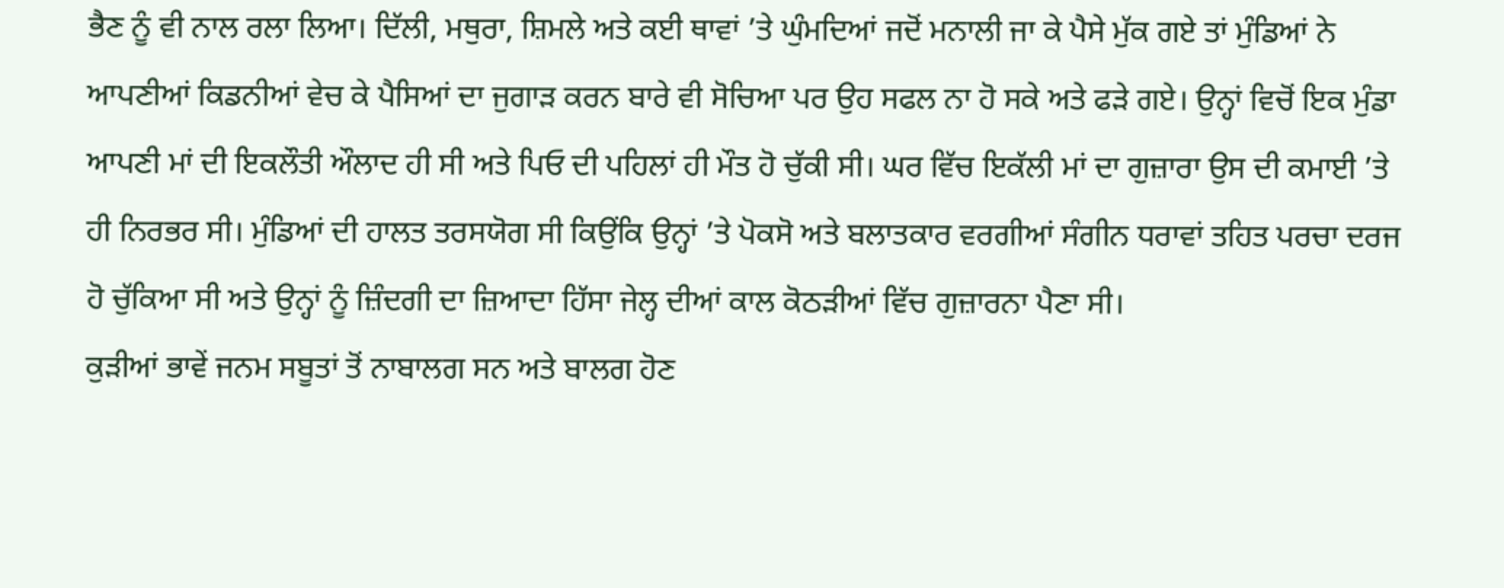ਭੈਣ ਨੂੰ ਵੀ ਨਾਲ ਰਲਾ ਲਿਆ। ਦਿੱਲੀ, ਮਥੁਰਾ, ਸ਼ਿਮਲੇ ਅਤੇ ਕਈ ਥਾਵਾਂ ’ਤੇ ਘੁੰਮਦਿਆਂ ਜਦੋਂ ਮਨਾਲੀ ਜਾ ਕੇ ਪੈਸੇ ਮੁੱਕ ਗਏ ਤਾਂ ਮੁੰਡਿਆਂ ਨੇ ਆਪਣੀਆਂ ਕਿਡਨੀਆਂ ਵੇਚ ਕੇ ਪੈਸਿਆਂ ਦਾ ਜੁਗਾੜ ਕਰਨ ਬਾਰੇ ਵੀ ਸੋਚਿਆ ਪਰ ਉਹ ਸਫਲ ਨਾ ਹੋ ਸਕੇ ਅਤੇ ਫੜੇ ਗਏ। ਉਨ੍ਹਾਂ ਵਿਚੋਂ ਇਕ ਮੁੰਡਾ ਆਪਣੀ ਮਾਂ ਦੀ ਇਕਲੌਤੀ ਔਲਾਦ ਹੀ ਸੀ ਅਤੇ ਪਿਓ ਦੀ ਪਹਿਲਾਂ ਹੀ ਮੌਤ ਹੋ ਚੁੱਕੀ ਸੀ। ਘਰ ਵਿੱਚ ਇਕੱਲੀ ਮਾਂ ਦਾ ਗੁਜ਼ਾਰਾ ਉਸ ਦੀ ਕਮਾਈ ’ਤੇ ਹੀ ਨਿਰਭਰ ਸੀ। ਮੁੰਡਿਆਂ ਦੀ ਹਾਲਤ ਤਰਸਯੋਗ ਸੀ ਕਿਉਂਕਿ ਉਨ੍ਹਾਂ ’ਤੇ ਪੋਕਸੋ ਅਤੇ ਬਲਾਤਕਾਰ ਵਰਗੀਆਂ ਸੰਗੀਨ ਧਰਾਵਾਂ ਤਹਿਤ ਪਰਚਾ ਦਰਜ ਹੋ ਚੁੱਕਿਆ ਸੀ ਅਤੇ ਉਨ੍ਹਾਂ ਨੂੰ ਜ਼ਿੰਦਗੀ ਦਾ ਜ਼ਿਆਦਾ ਹਿੱਸਾ ਜੇਲ੍ਹ ਦੀਆਂ ਕਾਲ ਕੋਠੜੀਆਂ ਵਿੱਚ ਗੁਜ਼ਾਰਨਾ ਪੈਣਾ ਸੀ।
ਕੁੜੀਆਂ ਭਾਵੇਂ ਜਨਮ ਸਬੂਤਾਂ ਤੋਂ ਨਾਬਾਲਗ ਸਨ ਅਤੇ ਬਾਲਗ ਹੋਣ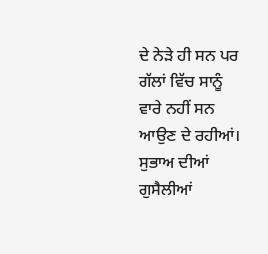ਦੇ ਨੇੜੇ ਹੀ ਸਨ ਪਰ ਗੱਲਾਂ ਵਿੱਚ ਸਾਨੂੰ ਵਾਰੇ ਨਹੀਂ ਸਨ ਆਉਣ ਦੇ ਰਹੀਆਂ। ਸੁਭਾਅ ਦੀਆਂ ਗੁਸੈਲੀਆਂ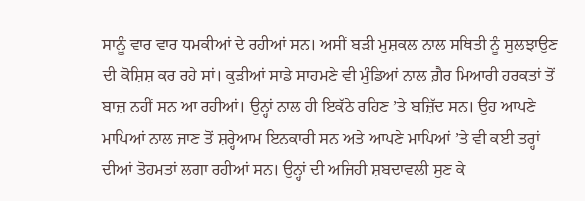ਸਾਨੂੰ ਵਾਰ ਵਾਰ ਧਮਕੀਆਂ ਦੇ ਰਹੀਆਂ ਸਨ। ਅਸੀਂ ਬੜੀ ਮੁਸ਼ਕਲ ਨਾਲ ਸਥਿਤੀ ਨੂੰ ਸੁਲਝਾਉਣ ਦੀ ਕੋਸ਼ਿਸ਼ ਕਰ ਰਹੇ ਸਾਂ। ਕੁੜੀਆਂ ਸਾਡੇ ਸਾਹਮਣੇ ਵੀ ਮੁੰਡਿਆਂ ਨਾਲ ਗ਼ੈਰ ਮਿਆਰੀ ਹਰਕਤਾਂ ਤੋਂ ਬਾਜ਼ ਨਹੀਂ ਸਨ ਆ ਰਹੀਆਂ। ਉਨ੍ਹਾਂ ਨਾਲ ਹੀ ਇਕੱਠੇ ਰਹਿਣ ’ਤੇ ਬਜ਼ਿੱਦ ਸਨ। ਉਹ ਆਪਣੇ ਮਾਪਿਆਂ ਨਾਲ ਜਾਣ ਤੋਂ ਸ਼ਰ੍ਹੇਆਮ ਇਨਕਾਰੀ ਸਨ ਅਤੇ ਆਪਣੇ ਮਾਪਿਆਂ ’ਤੇ ਵੀ ਕਈ ਤਰ੍ਹਾਂ ਦੀਆਂ ਤੋਹਮਤਾਂ ਲਗਾ ਰਹੀਆਂ ਸਨ। ਉਨ੍ਹਾਂ ਦੀ ਅਜਿਹੀ ਸ਼ਬਦਾਵਲੀ ਸੁਣ ਕੇ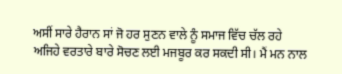ਅਸੀਂ ਸਾਰੇ ਹੈਰਾਨ ਸਾਂ ਜੋ ਹਰ ਸੁਣਨ ਵਾਲੇ ਨੂੰ ਸਮਾਜ ਵਿੱਚ ਚੱਲ ਰਹੇ ਅਜਿਹੇ ਵਰਤਾਰੇ ਬਾਰੇ ਸੋਚਣ ਲਈ ਮਜਬੂਰ ਕਰ ਸਕਦੀ ਸੀ। ਮੈਂ ਮਨ ਨਾਲ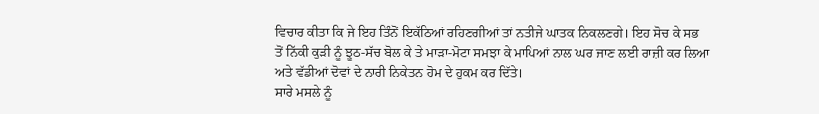ਵਿਚਾਰ ਕੀਤਾ ਕਿ ਜੇ ਇਹ ਤਿੰਨੋਂ ਇਕੱਠਿਆਂ ਰਹਿਣਗੀਆਂ ਤਾਂ ਨਤੀਜੇ ਘਾਤਕ ਨਿਕਲਣਗੇ। ਇਹ ਸੋਚ ਕੇ ਸਭ ਤੋਂ ਨਿੱਕੀ ਕੁੜੀ ਨੂੰ ਝੂਠ-ਸੱਚ ਬੋਲ ਕੇ ਤੇ ਮਾੜਾ-ਮੋਟਾ ਸਮਝਾ ਕੇ ਮਾਪਿਆਂ ਨਾਲ ਘਰ ਜਾਣ ਲਈ ਰਾਜ਼ੀ ਕਰ ਲਿਆ ਅਤੇ ਵੱਡੀਆਂ ਦੋਵਾਂ ਦੇ ਨਾਰੀ ਨਿਕੇਤਨ ਹੋਮ ਦੇ ਹੁਕਮ ਕਰ ਦਿੱਤੇ।
ਸਾਰੇ ਮਸਲੇ ਨੂੰ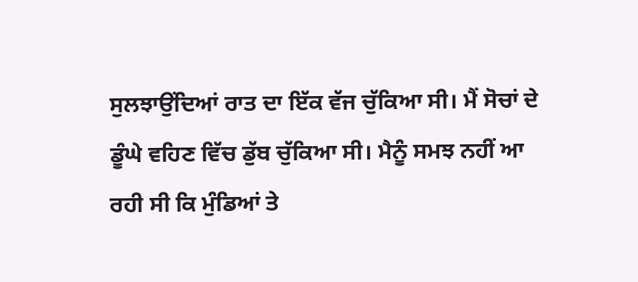ਸੁਲਝਾਉਂਦਿਆਂ ਰਾਤ ਦਾ ਇੱਕ ਵੱਜ ਚੁੱਕਿਆ ਸੀ। ਮੈਂ ਸੋਚਾਂ ਦੇ ਡੂੰਘੇ ਵਹਿਣ ਵਿੱਚ ਡੁੱਬ ਚੁੱਕਿਆ ਸੀ। ਮੈਨੂੰ ਸਮਝ ਨਹੀਂ ਆ ਰਹੀ ਸੀ ਕਿ ਮੁੰਡਿਆਂ ਤੇ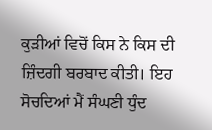ਕੁੜੀਆਂ ਵਿਚੋਂ ਕਿਸ ਨੇ ਕਿਸ ਦੀ ਜ਼ਿੰਦਗੀ ਬਰਬਾਦ ਕੀਤੀ। ਇਹ ਸੋਚਦਿਆਂ ਮੈਂ ਸੰਘਣੀ ਧੁੰਦ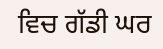ਵਿਚ ਗੱਡੀ ਘਰ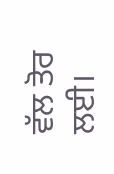ਵੱਲ ਤੋਰ ਲਈ।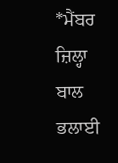*ਮੈਂਬਰ ਜ਼ਿਲ੍ਹਾ ਬਾਲ ਭਲਾਈ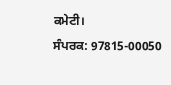ਕਮੇਟੀ।
ਸੰਪਰਕ: 97815-00050